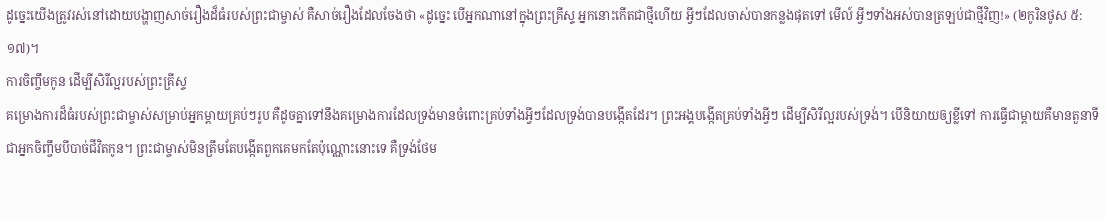ដូច្នេះយើងត្រូវរស់នៅដោយបង្ហាញសាច់រឿងដ៏ធំរបស់ព្រះជាម្ចាស់ គឺសាច់រឿងដែលចែងថា «ដូច្នេះ បើអ្នកណានៅក្នុងព្រះគ្រីស្ទ អ្នកនោះកើតជាថ្មីហើយ អ្វីៗដែលចាស់បានកន្លងផុតទៅ មើល៍ អ្វីៗទាំងអស់បានត្រឡប់ជាថ្មីវិញ!» (២កូរិនថូស ៥:១៧)។
ការចិញ្ចឹមកូន ដើម្បីសិរីល្អរបស់ព្រះគ្រីស្ទ
គម្រោងការដ៏ធំរបស់ព្រះជាម្ចាស់សម្រាប់អ្នកម្ដាយគ្រប់ៗរូប គឺដូចគ្នាទៅនឹងគម្រោងការដែលទ្រង់មានចំពោះគ្រប់ទាំងអ្វីៗដែលទ្រង់បានបង្កើតដែរ។ ព្រះអង្គបង្កើតគ្រប់ទាំងអ្វីៗ ដើម្បីសិរីល្អរបស់ទ្រង់។ បើនិយាយឲ្យខ្លីទៅ ការធ្វើជាម្ដាយគឺមានតួនាទីជាអ្នកចិញ្ចឹមបីបាច់ជីវិតកូន។ ព្រះជាម្ចាស់មិនត្រឹមតែបង្កើតពួកគេមកតែប៉ុណ្ណោះនោះទេ គឺទ្រង់ថែម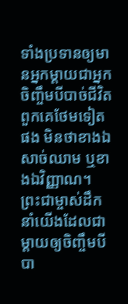ទាំងប្រទានឲ្យមានអ្នកម្ដាយជាអ្នកចិញ្ចឹមបីបាច់ជីវិតពួកគេថែមទៀតផង មិនថាខាងឯសាច់ឈាម ឬខាងឯវិញ្ញាណ។
ព្រះជាម្ចាស់ដឹកនាំយើងដែលជាម្ដាយឲ្យចិញ្ចឹមបីបា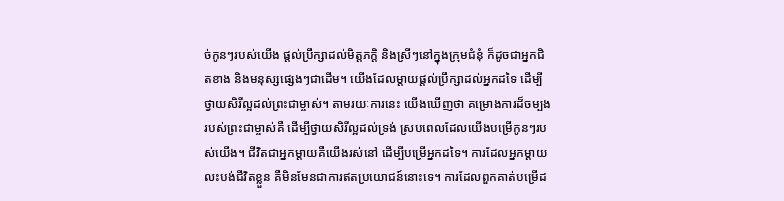ច់កូនៗរបស់យើង ផ្ដល់ប្រឹក្សាដល់មិត្តភក្ដិ និងស្រីៗនៅក្នុងក្រុមជំនុំ ក៏ដូចជាអ្នកជិតខាង និងមនុស្សផ្សេងៗជាដើម។ យើងដែលម្ដាយផ្ដល់ប្រឹក្សាដល់អ្នកដទៃ ដើម្បីថ្វាយសិរីល្អដល់ព្រះជាម្ចាស់។ តាមរយៈការនេះ យើងឃើញថា គម្រោងការដ៏ចម្បងរបស់ព្រះជាម្ចាស់គឺ ដើម្បីថ្វាយសិរីល្អដល់ទ្រង់ ស្របពេលដែលយើងបម្រើកូនៗរបស់យើង។ ជីវិតជាអ្នកម្ដាយគឺយើងរស់នៅ ដើម្បីបម្រើអ្នកដទៃ។ ការដែលអ្នកម្ដាយលះបង់ជីវិតខ្លួន គឺមិនមែនជាការឥតប្រយោជន៍នោះទេ។ ការដែលពួកគាត់បម្រើដ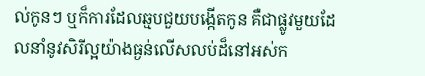ល់កូនៗ ឬក៏ការដែលឆ្មបជួយបង្កើតកូន គឺជាផ្លូវមួយដែលនាំនូវសិរីល្អយ៉ាងធ្ងន់លើសលប់ដ៏នៅអស់ក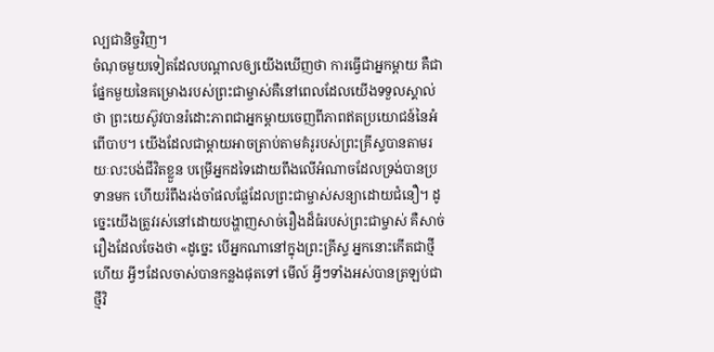ល្បជានិច្ចវិញ។
ចំណុចមួយទៀតដែលបណ្ដាលឲ្យយើងឃើញថា ការធ្វើជាអ្នកម្ដាយ គឺជាផ្នែកមួយនៃគម្រោងរបស់ព្រះជាម្ចាស់គឺនៅពេលដែលយើងទទួលស្គាល់ថា ព្រះយេស៊ូវបានរំដោះភាពជាអ្នកម្ដាយចេញពីភាពឥតប្រយោជន៍នៃអំពើបាប។ យើងដែលជាម្ដាយអាចត្រាប់តាមគំរូរបស់ព្រះគ្រីស្ទបានតាមរយៈលះបង់ជីវិតខ្លួន បម្រើអ្នកដទៃដោយពឹងលើអំណាចដែលទ្រង់បានប្រទានមក ហើយរំពឹងរង់ចាំផលផ្លែដែលព្រះជាម្ចាស់សន្យាដោយជំនឿ។ ដូច្នេះយើងត្រូវរស់នៅដោយបង្ហាញសាច់រឿងដ៏ធំរបស់ព្រះជាម្ចាស់ គឺសាច់រឿងដែលចែងថា «ដូច្នេះ បើអ្នកណានៅក្នុងព្រះគ្រីស្ទ អ្នកនោះកើតជាថ្មីហើយ អ្វីៗដែលចាស់បានកន្លងផុតទៅ មើល៍ អ្វីៗទាំងអស់បានត្រឡប់ជាថ្មីវិ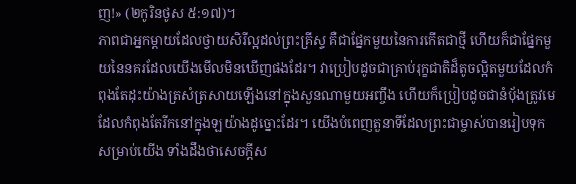ញ!» (២កូរិនថូស ៥:១៧)។
ភាពជាអ្នកម្ដាយដែលថ្វាយសិរីល្អដល់ព្រះគ្រីស្ទ គឺជាផ្នែកមួយនៃការកើតជាថ្មី ហើយក៏ជាផ្នែកមួយនៃនគរដែលយើងមើលមិនឃើញផងដែរ។ វាប្រៀបដូចជាគ្រាប់រុក្ខជាតិដ៏តូចល្អិតមួយដែលកំពុងតែដុះយ៉ាងត្រសំត្រសាយឡើងនៅក្នុងសួនណាមួយអញ្ចឹង ហើយក៏ប្រៀបដូចជានំបុ័ងត្រូវមេដែលកំពុងតែរីកនៅក្នុងឡយ៉ាងដូច្នោះដែរ។ យើងបំពេញតួនាទីដែលព្រះជាម្ចាស់បានរៀបទុកសម្រាប់យើង ទាំងដឹងថាសេចក្តីស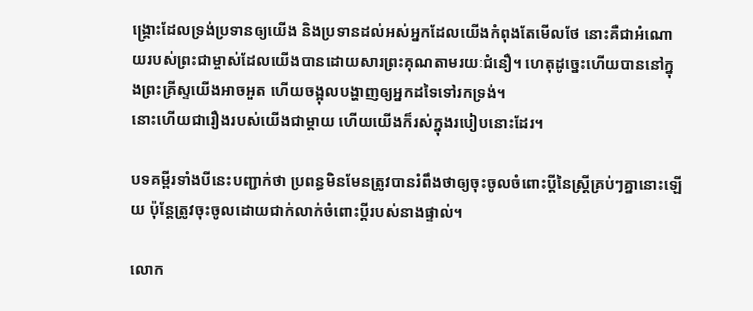ង្គ្រោះដែលទ្រង់ប្រទានឲ្យយើង និងប្រទានដល់អស់អ្នកដែលយើងកំពុងតែមើលថែ នោះគឺជាអំណោយរបស់ព្រះជាម្ចាស់ដែលយើងបានដោយសារព្រះគុណតាមរយៈជំនឿ។ ហេតុដូច្នេះហើយបាននៅក្នុងព្រះគ្រីស្ទយើងអាចអួត ហើយចង្អុលបង្ហាញឲ្យអ្នកដទៃទៅរកទ្រង់។
នោះហើយជារឿងរបស់យើងជាម្ដាយ ហើយយើងក៏រស់ក្នុងរបៀបនោះដែរ។

បទគម្ពីរទាំងបីនេះបញ្ជាក់ថា ប្រពន្ធមិនមែនត្រូវបានរំពឹងថាឲ្យចុះចូលចំពោះប្ដីនៃស្ត្រីគ្រប់ៗគ្នានោះឡើយ ប៉ុន្តែត្រូវចុះចូលដោយជាក់លាក់ចំពោះប្ដីរបស់នាងផ្ទាល់។

លោក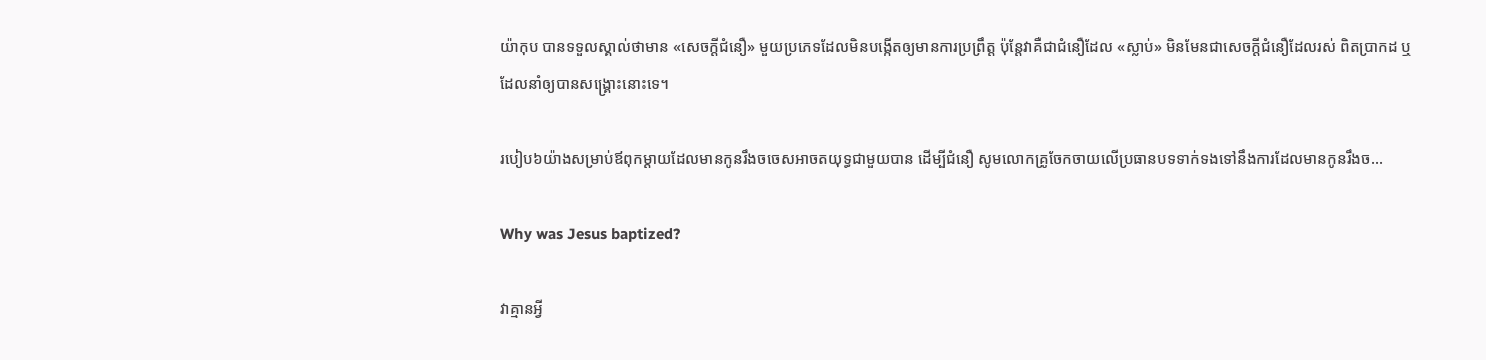យ៉ាកុប បានទទួលស្គាល់ថាមាន «សេចក្តីជំនឿ» មួយប្រភេទដែលមិនបង្កើតឲ្យមានការប្រព្រឹត្ត ប៉ុន្តែវាគឺជាជំនឿដែល «ស្លាប់» មិនមែនជាសេចក្តីជំនឿដែលរស់ ពិតប្រាកដ ឬដែលនាំឲ្យបានសង្គ្រោះនោះទេ។

របៀប៦យ៉ាងសម្រាប់ឪពុកម្ដាយដែលមានកូនរឹងចចេសអាចតយុទ្ធជាមួយបាន ដើម្បីជំនឿ សូមលោកគ្រូចែកចាយលើប្រធានបទទាក់ទងទៅនឹងការដែលមានកូនរឹងច…

Why was Jesus baptized?

វាគ្មានអ្វី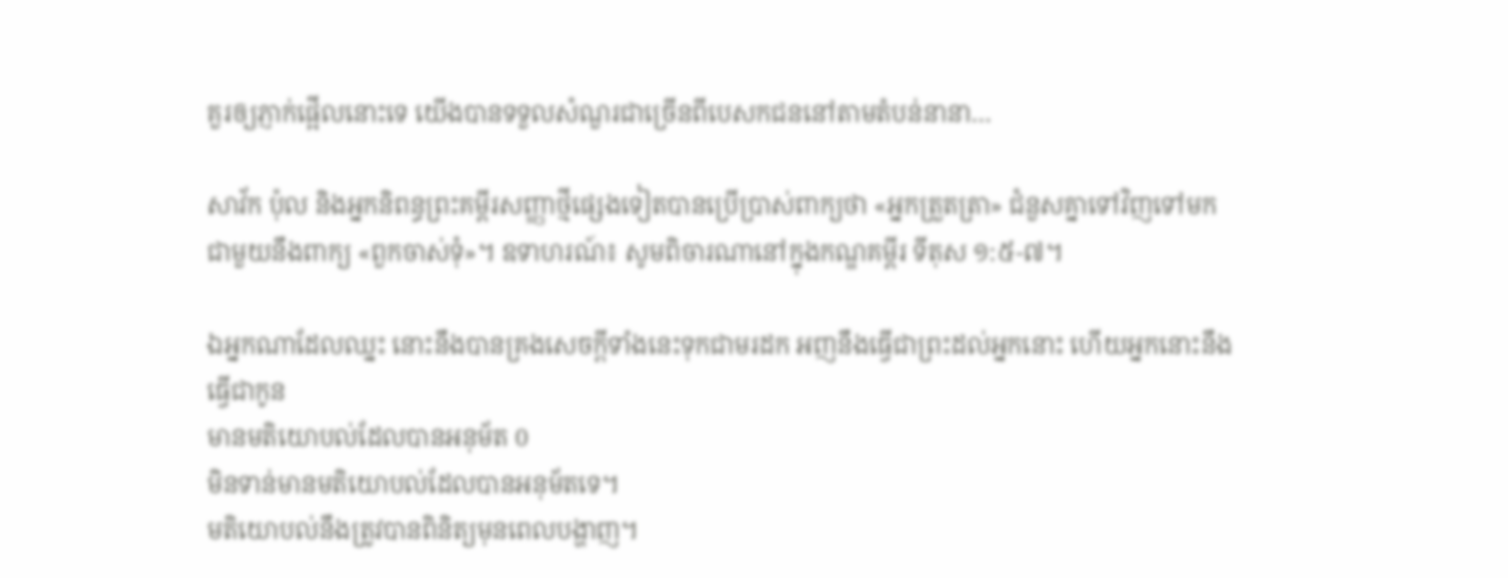គួរឲ្យភ្ញាក់ផ្អើលនោះទេ យើងបានទទួលសំណួរជាច្រើនពីបេសកជននៅតាមតំបន់នានា…

សាវ័ក ប៉ុល និងអ្នកនិពន្ធព្រះគម្ពីរសញ្ញាថ្មីផ្សេងទៀតបានប្រើប្រាស់ពាក្យថា «អ្នកត្រួតត្រា» ជំនួសគ្នាទៅវិញទៅមកជាមួយនឹងពាក្យ «ពួកចាស់ទុំ»។ ឧទាហរណ៍៖ សូមពិចារណានៅក្នុងកណ្ឌគម្ពីរ ទីតុស ១:៥-៧។

ឯអ្នកណាដែលឈ្នះ នោះនឹងបានគ្រងសេចក្ដីទាំងនេះទុកជាមរដក អញនឹងធ្វើជាព្រះដល់អ្នកនោះ ហើយអ្នកនោះនឹងធ្វើជាកូន
មានមតិយោបល់ដែលបានអនុម័ត 0
មិនទាន់មានមតិយោបល់ដែលបានអនុម័តទេ។
មតិយោបល់នឹងត្រូវបានពិនិត្យមុនពេលបង្ហាញ។